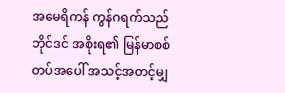အမေရိကန် ကွန်ဂရက်သည် ဘိုင်ဒင် အစိုးရ၏ မြန်မာစစ်တပ်အပေါ် အသင့်အတင့်မျှ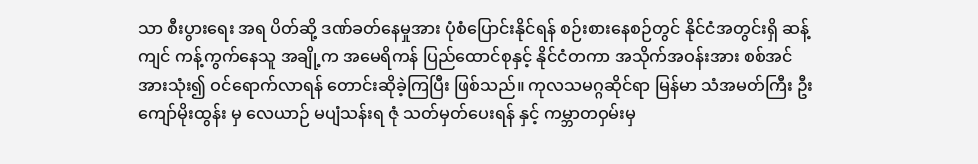သာ စီးပွားရေး အရ ပိတ်ဆို့ ဒဏ်ခတ်နေမှုအား ပုံစံပြောင်းနိုင်ရန် စဉ်းစားနေစဉ်တွင် နိုင်ငံအတွင်းရှိ ဆန့်ကျင် ကန့်ကွက်နေသူ အချို့က အမေရိကန် ပြည်ထောင်စုနှင့် နိုင်ငံတကာ အသိုက်အဝန်းအား စစ်အင်အားသုံး၍ ဝင်ရောက်လာရန် တောင်းဆိုခဲ့ကြပြီး ဖြစ်သည်။ ကုလသမဂ္ဂဆိုင်ရာ မြန်မာ သံအမတ်ကြီး ဦးကျော်မိုးထွန်း မှ လေယာဉ် မပျံသန်းရ ဇုံ သတ်မှတ်ပေးရန် နှင့် ကမ္ဘာတဝှမ်းမှ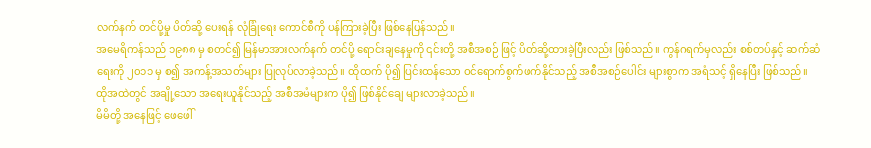လက်နက် တင်ပို့မှု ပိတ်ဆို့ ပေးရန် လုံခြုံရေး ကောင်စီကို ပန်ကြားခဲ့ပြီး ဖြစ်နေပြန်သည်။
အမေရိကန်သည် ၁၉၈၈ မှ စတင်၍ မြန်မာအားလက်နက် တင်ပို့ ရောင်းချနေမှုကို ၎င်းတို့ အစီအစဉ် ဖြင့် ပိတ်ဆို့ထားခဲ့ပြီးလည်း ဖြစ်သည်။ ကွန်ဂရက်မှလည်း စစ်တပ်နှင့် ဆက်ဆံရေးကို ၂၀၁၁ မှ စ၍ အကန့်အသတ်များ ပြုလုပ်လာခဲ့သည်။ ထိုထက် ပို၍ ပြင်းထန်သော ဝင်ရောက်စွက်ဖက်နိုင်သည့် အစီအစဉ်ပေါင်း များစွာက အရံသင့် ရှိနေပြီး ဖြစ်သည်။ ထိုအထဲတွင် အချို့သော အရေးယူနိုင်သည့် အစီအမံများက ပို၍ ဖြစ်နိုင်ချေ များလာခဲ့သည်။
မိမိတို့ အနေဖြင့် ဖေဖေါ်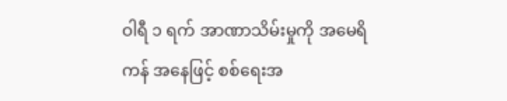ဝါရီ ၁ ရက် အာဏာသိမ်းမှုကို အမေရိကန် အနေဖြင့် စစ်ရေးအ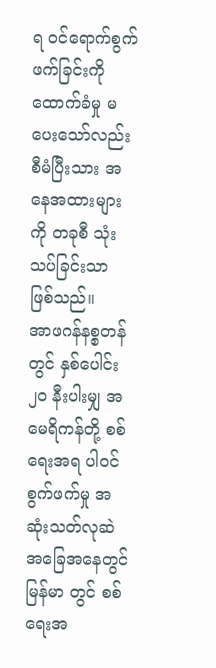ရ ဝင်ရောက်စွက်ဖက်ခြင်းကို ထောက်ခံမှု မပေးသော်လည်း စီမံပြီးသား အနေအထားများကို တခုစီ သုံးသပ်ခြင်းသာ ဖြစ်သည်။
အာဖဂန်နစ္စတန် တွင် နှစ်ပေါင်း ၂၀ နီးပါးမျှ အမေရိကန်တို့ စစ်ရေးအရ ပါဝင်စွက်ဖက်မှု အဆုံးသတ်လုဆဲ အခြေအနေတွင် မြန်မာ တွင် စစ်ရေးအ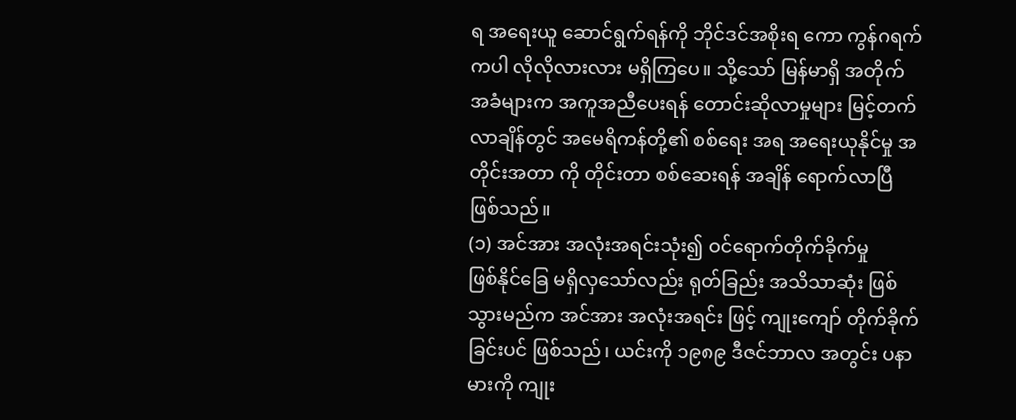ရ အရေးယူ ဆောင်ရွက်ရန်ကို ဘိုင်ဒင်အစိုးရ ကော ကွန်ဂရက် ကပါ လိုလိုလားလား မရှိကြပေ။ သို့သော် မြန်မာရှိ အတိုက်အခံများက အကူအညီပေးရန် တောင်းဆိုလာမှုများ မြင့်တက်လာချိန်တွင် အမေရိကန်တို့၏ စစ်ရေး အရ အရေးယုနိုင်မှု အတိုင်းအတာ ကို တိုင်းတာ စစ်ဆေးရန် အချိန် ရောက်လာပြီ ဖြစ်သည်။
(၁) အင်အား အလုံးအရင်းသုံး၍ ဝင်ရောက်တိုက်ခိုက်မှု
ဖြစ်နိုင်ခြေ မရှိလှသော်လည်း ရုတ်ခြည်း အသိသာဆုံး ဖြစ်သွားမည်က အင်အား အလုံးအရင်း ဖြင့် ကျုးကျော် တိုက်ခိုက်ခြင်းပင် ဖြစ်သည်၊ ယင်းကို ၁၉၈၉ ဒီဇင်ဘာလ အတွင်း ပနာမားကို ကျုး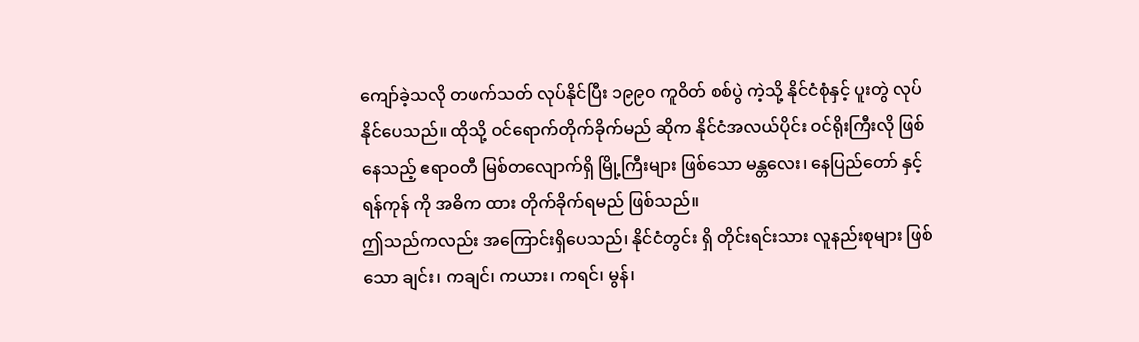ကျော်ခဲ့သလို တဖက်သတ် လုပ်နိုင်ပြီး ၁၉၉၀ ကူဝိတ် စစ်ပွဲ ကဲ့သို့ နိုင်ငံစုံနှင့် ပူးတွဲ လုပ်နိုင်ပေသည်။ ထိုသို့ ဝင်ရောက်တိုက်ခိုက်မည် ဆိုက နိုင်ငံအလယ်ပိုင်း ဝင်ရိုးကြီးလို ဖြစ်နေသည့် ဧရာဝတီ မြစ်တလျောက်ရှိ မြို့ကြီးများ ဖြစ်သော မန္တလေး၊ နေပြည်တော် နှင့် ရန်ကုန် ကို အဓိက ထား တိုက်ခိုက်ရမည် ဖြစ်သည်။
ဤသည်ကလည်း အကြောင်းရှိပေသည်၊ နိုင်ငံတွင်း ရှိ တိုင်းရင်းသား လူနည်းစုများ ဖြစ်သော ချင်း၊ ကချင်၊ ကယား၊ ကရင်၊ မွန်၊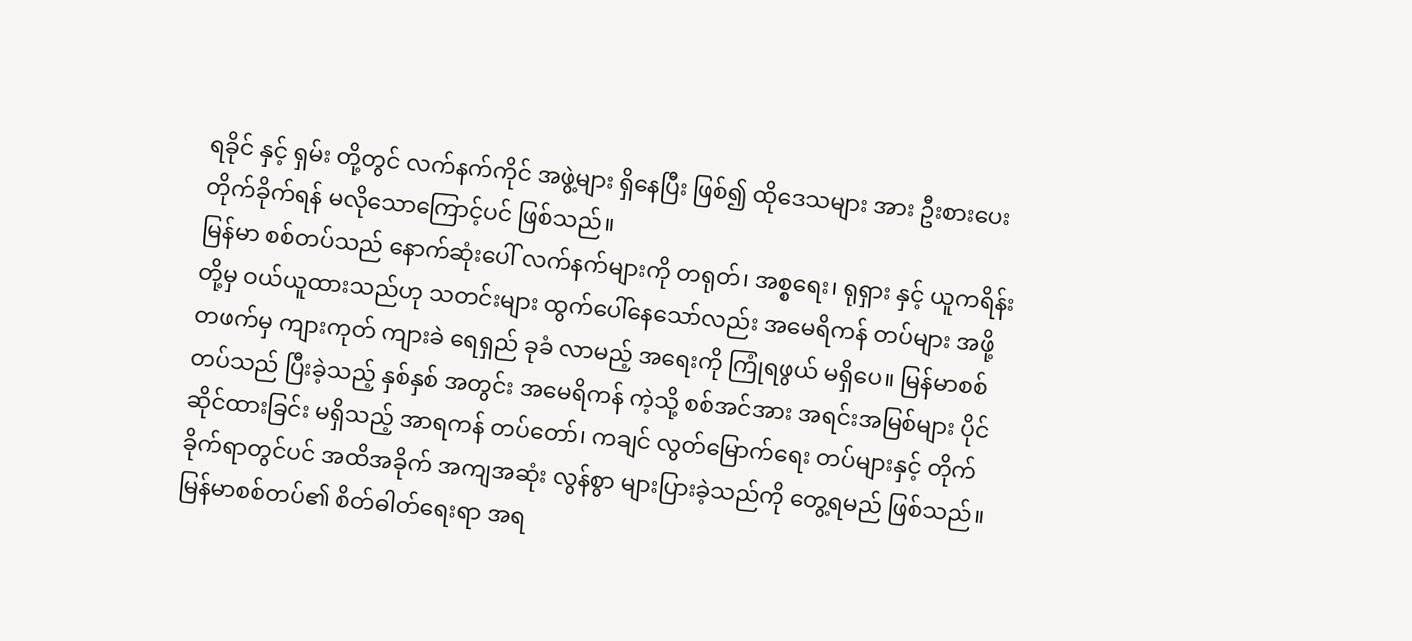ရခိုင် နှင့် ရှမ်း တို့တွင် လက်နက်ကိုင် အဖွဲ့များ ရှိနေပြီး ဖြစ်၍ ထိုဒေသများ အား ဦးစားပေး တိုက်ခိုက်ရန် မလိုသောကြောင့်ပင် ဖြစ်သည်။
မြန်မာ စစ်တပ်သည် နောက်ဆုံးပေါ် လက်နက်များကို တရုတ်၊ အစ္စရေး၊ ရုရှား နှင့် ယူကရိန်း တို့မှ ဝယ်ယူထားသည်ဟု သတင်းများ ထွက်ပေါ်နေသော်လည်း အမေရိကန် တပ်များ အဖို့ တဖက်မှ ကျားကုတ် ကျားခဲ ရေရှည် ခုခံ လာမည့် အရေးကို ကြုံရဖွယ် မရှိပေ။ မြန်မာစစ်တပ်သည် ပြီးခဲ့သည့် နှစ်နှစ် အတွင်း အမေရိကန် ကဲ့သို့ စစ်အင်အား အရင်းအမြစ်များ ပိုင်ဆိုင်ထားခြင်း မရှိသည့် အာရကန် တပ်တော်၊ ကချင် လွတ်မြောက်ရေး တပ်များနှင့် တိုက်ခိုက်ရာတွင်ပင် အထိအခိုက် အကျအဆုံး လွန်စွာ များပြားခဲ့သည်ကို တွေ့ရမည် ဖြစ်သည်။ မြန်မာစစ်တပ်၏ စိတ်ဓါတ်ရေးရာ အရ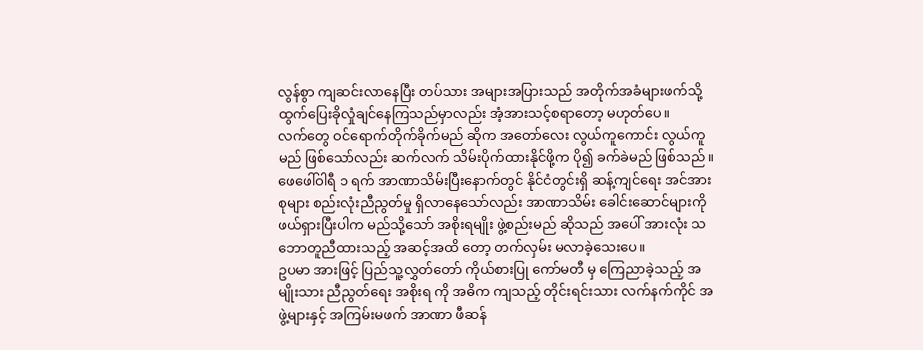လွန်စွာ ကျဆင်းလာနေပြီး တပ်သား အများအပြားသည် အတိုက်အခံများဖက်သို့ ထွက်ပြေးခိုလှုံချင်နေကြသည်မှာလည်း အံ့အားသင့်စရာတော့ မဟုတ်ပေ။
လက်တွေ ဝင်ရောက်တိုက်ခိုက်မည် ဆိုက အတော်လေး လွယ်ကူကောင်း လွယ်ကူမည် ဖြစ်သော်လည်း ဆက်လက် သိမ်းပိုက်ထားနိုင်ဖို့က ပို၍ ခက်ခဲမည် ဖြစ်သည်။ ဖေဖေါ်ဝါရီ ၁ ရက် အာဏာသိမ်းပြီးနောက်တွင် နိုင်ငံတွင်းရှိ ဆန့်ကျင်ရေး အင်အားစုများ စည်းလုံးညီညွတ်မှု ရှိလာနေသော်လည်း အာဏာသိမ်း ခေါင်းဆောင်များကို ဖယ်ရှားပြီးပါက မည်သို့သော် အစိုးရမျိုး ဖွဲ့စည်းမည် ဆိုသည် အပေါ် အားလုံး သဘောတူညီထားသည့် အဆင့်အထိ တော့ တက်လှမ်း မလာခဲ့သေးပေ။
ဥပမာ အားဖြင့် ပြည်သူ့လွှတ်တော် ကိုယ်စားပြု ကော်မတီ မှ ကြေညာခဲ့သည့် အမျိုးသား ညီညွတ်ရေး အစိုးရ ကို အဓိက ကျသည့် တိုင်းရင်းသား လက်နက်ကိုင် အဖွဲ့များနှင့် အကြမ်းမဖက် အာဏာ ဖီဆန်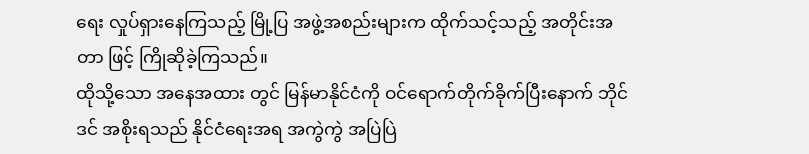ရေး လှုပ်ရှားနေကြသည့် မြို့ပြ အဖွဲ့အစည်းများက ထိုက်သင့်သည့် အတိုင်းအတာ ဖြင့် ကြိုဆိုခဲ့ကြသည်။
ထိုသို့သော အနေအထား တွင် မြန်မာနိုင်ငံကို ဝင်ရောက်တိုက်ခိုက်ပြီးနောက် ဘိုင်ဒင် အစိုးရသည် နိုင်ငံရေးအရ အကွဲကွဲ အပြဲပြဲ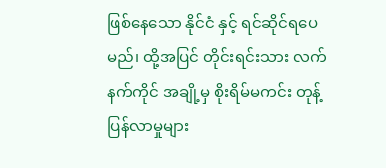ဖြစ်နေသော နိုင်ငံ နှင့် ရင်ဆိုင်ရပေမည်၊ ထို့အပြင် တိုင်းရင်းသား လက်နက်ကိုင် အချို့မှ စိုးရိမ်မကင်း တုန့်ပြန်လာမှုများ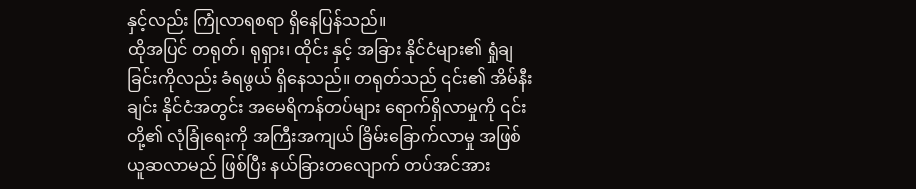နှင့်လည်း ကြုံလာရစရာ ရှိနေပြန်သည်။
ထိုအပြင် တရုတ်၊ ရုရှား၊ ထိုင်း နှင့် အခြား နိုင်ငံများ၏ ရှုံချခြင်းကိုလည်း ခံရဖွယ် ရှိနေသည်။ တရုတ်သည် ၎င်း၏ အိမ်နီးချင်း နိုင်ငံအတွင်း အမေရိကန်တပ်များ ရောက်ရှိလာမှုကို ၎င်းတို့၏ လုံခြုံရေးကို အကြီးအကျယ် ခြိမ်းခြောက်လာမှု အဖြစ် ယူဆလာမည် ဖြစ်ပြီး နယ်ခြားတလျောက် တပ်အင်အား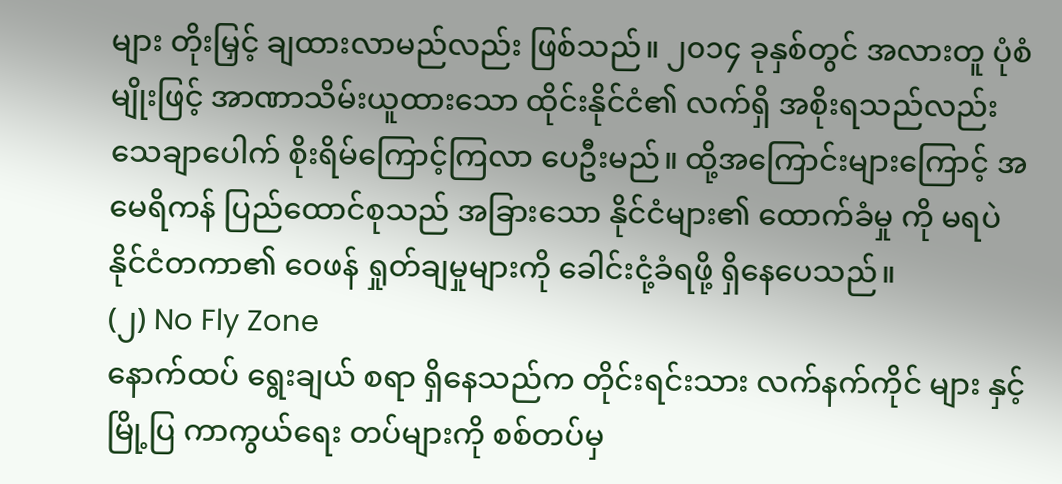များ တိုးမြှင့် ချထားလာမည်လည်း ဖြစ်သည်။ ၂၀၁၄ ခုနှစ်တွင် အလားတူ ပုံစံမျိုးဖြင့် အာဏာသိမ်းယူထားသော ထိုင်းနိုင်ငံ၏ လက်ရှိ အစိုးရသည်လည်း သေချာပေါက် စိုးရိမ်ကြောင့်ကြလာ ပေဦးမည်။ ထို့အကြောင်းများကြောင့် အမေရိကန် ပြည်ထောင်စုသည် အခြားသော နိုင်ငံများ၏ ထောက်ခံမှု ကို မရပဲ နိုင်ငံတကာ၏ ဝေဖန် ရှုတ်ချမှုများကို ခေါင်းငုံ့ခံရဖို့ ရှိနေပေသည်။
(၂) No Fly Zone
နောက်ထပ် ရွေးချယ် စရာ ရှိနေသည်က တိုင်းရင်းသား လက်နက်ကိုင် များ နှင့် မြို့ပြ ကာကွယ်ရေး တပ်များကို စစ်တပ်မှ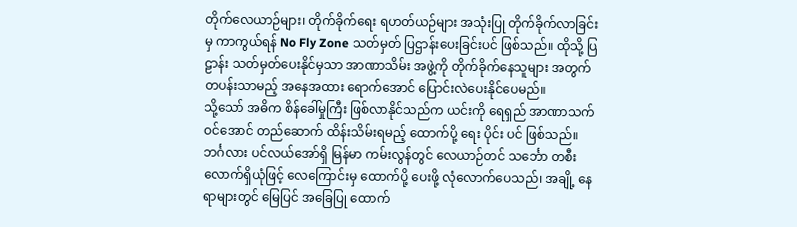တိုက်လေယာဉ်များ၊ တိုက်ခိုက်ရေး ရဟတ်ယဉ်များ အသုံးပြု တိုက်ခိုက်လာခြင်းမှ ကာကွယ်ရန် No Fly Zone သတ်မှတ် ပြဌာန်းပေးခြင်းပင် ဖြစ်သည်။ ထိုသို့ ပြဠာန်း သတ်မှတ်ပေးနိုင်မှသာ အာဏာသိမ်း အဖွဲ့ကို တိုက်ခိုက်နေသူများ အတွက် တပန်းသာမည့် အနေအထား ရောက်အောင် ပြောင်းလဲပေးနိုင်ပေမည်။
သို့သော် အဓိက စိန်ခေါ်မှုကြီး ဖြစ်လာနိုင်သည်က ယင်းကို ရေရှည် အာဏာသက်ဝင်အောင် တည်ဆောက် ထိန်းသိမ်းရမည့် ထောက်ပို့ ရေး ပိုင်း ပင် ဖြစ်သည်။ ဘင်္ဂလား ပင်လယ်အော်ရှိ မြန်မာ ကမ်းလွန်တွင် လေယာဉ်တင် သင်္ဘော တစီးလောက်ရှိယုံဖြင့် လေကြောင်းမှ ထောက်ပို့ ပေးဖို့ လုံလောက်ပေသည်၊ အချို့ နေရာများတွင် မြေပြင် အခြေပြု ထောက်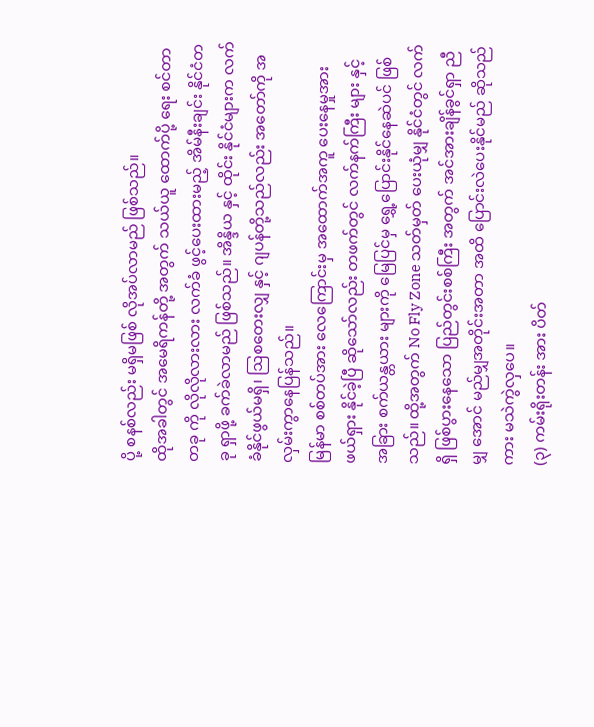ပို့ စနစ်လည်း မရှိမဖြစ် လိုအပ်လာမည် ဖြစ်သည်။
ထိုအခါတွင် အမေရိကန်တို့ အတွက် သယ်ယူ ထောက်ပို့ ရေး စင်တာ တခု ကို လိုလိုလားလား လက်ခံ ဖွင့်ပေးထားမည့် အိမ်နီးချင်း နိုင်ငံတခု ရှာဖို့ ခက်ခဲလာမည် ဖြစ်သည်။ အိန္ဒိယ နှင့် ထိုင်း နိုင်ငံများက လက်ခံနိုင်ဖွယ်မရှိ၊ ဩစတေးလျှ နှင့် ဂျပန်တို့သည်လည်း အတော်ကို အလှမ်းကွာနေပြန်သည်။
မြန်မာ စစ်တပ်အား လေကြောင်းမှ အထောက်အကူ ပေးနေမှုအား ဖယ်ရှား နိုင်ခဲ့ပြီ ဆိုသော်လည်း တဖက်တွင် လက်နက်ကြီး များ နှင့် အခြား စက်ယန္တယား များကို မြေပြင်မှ ရွှေ့ပြောင်းနိုင်နေဆဲပင် ဖြစ်သည်။ ထို့အတွက် No Fly Zone သတ်မှတ် ပေးယုံမျှ နိုင်ငံတွင် လက်ရှိ ဖြစ်ပွားနေသော ပြည်တွင်းစစ်ကြီး အတွက် အင်အားချိန်ခွင်ရှာ ညီမျှ အောင် မည်မျှအတိုင်းအတာ အထိ ပြောင်းလဲပေးနိုင်မည် ဆိုသည်ကား မသဲကွဲလှပေ။
(၃) ကမ်းရိုးတန်း အား ပိတ်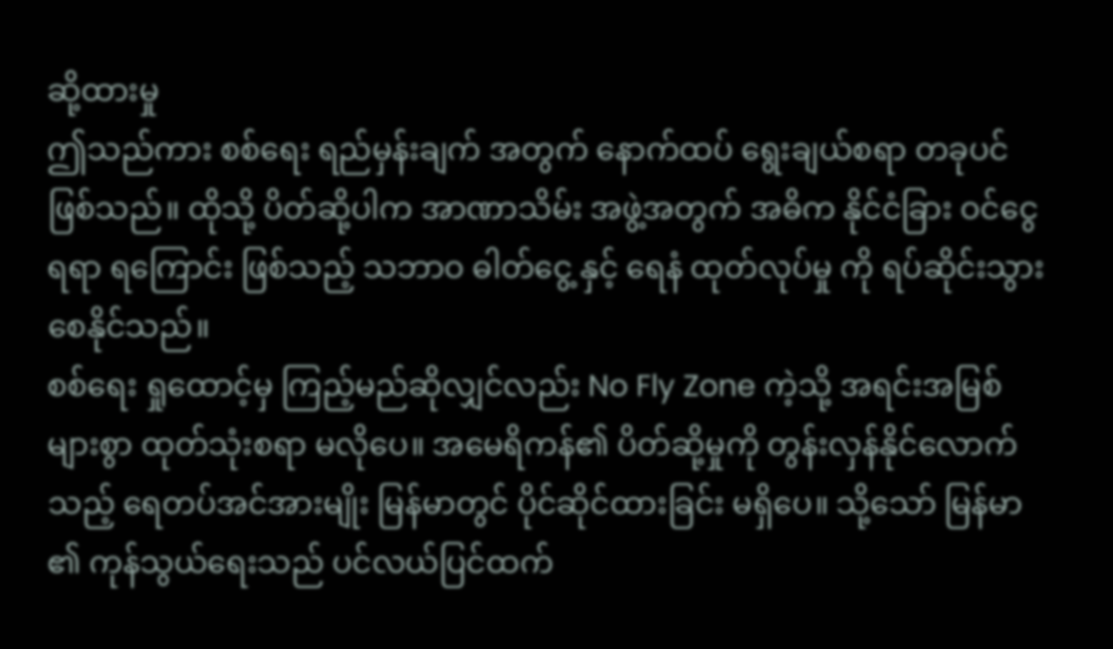ဆို့ထားမှု
ဤသည်ကား စစ်ရေး ရည်မှန်းချက် အတွက် နောက်ထပ် ရွေးချယ်စရာ တခုပင် ဖြစ်သည်။ ထိုသို့ ပိတ်ဆို့ပါက အာဏာသိမ်း အဖွဲ့အတွက် အဓိက နိုင်ငံခြား ဝင်ငွေ ရရာ ရကြောင်း ဖြစ်သည့် သဘာဝ ဓါတ်ငွေ့ နှင့် ရေနံ ထုတ်လုပ်မှု ကို ရပ်ဆိုင်းသွားစေနိုင်သည်။
စစ်ရေး ရှုထောင့်မှ ကြည့်မည်ဆိုလျှင်လည်း No Fly Zone ကဲ့သို့ အရင်းအမြစ် များစွာ ထုတ်သုံးစရာ မလိုပေ။ အမေရိကန်၏ ပိတ်ဆို့မှုကို တွန်းလှန်နိုင်လောက်သည့် ရေတပ်အင်အားမျိုး မြန်မာတွင် ပိုင်ဆိုင်ထားခြင်း မရှိပေ။ သို့သော် မြန်မာ ၏ ကုန်သွယ်ရေးသည် ပင်လယ်ပြင်ထက်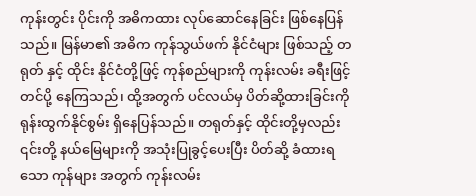ကုန်းတွင်း ပိုင်းကို အဓိကထား လုပ်ဆောင်နေခြင်း ဖြစ်နေပြန်သည်။ မြန်မာ၏ အဓိက ကုန်သွယ်ဖက် နိုင်ငံများ ဖြစ်သည့် တရုတ် နှင့် ထိုင်း နိုင်ငံတို့ဖြင့် ကုန်စည်များကို ကုန်းလမ်း ခရီးဖြင့် တင်ပို့ နေကြသည်၊ ထို့အတွက် ပင်လယ်မှ ပိတ်ဆို့ထားခြင်းကို ရုန်းထွက်နိုင်စွမ်း ရှိနေပြန်သည်။ တရုတ်နှင့် ထိုင်းတို့မှလည်း ၎င်းတို့ နယ်မြေများကို အသုံးပြုခွင့်ပေးပြီး ပိတ်ဆို့ ခံထားရသော ကုန်များ အတွက် ကုန်းလမ်း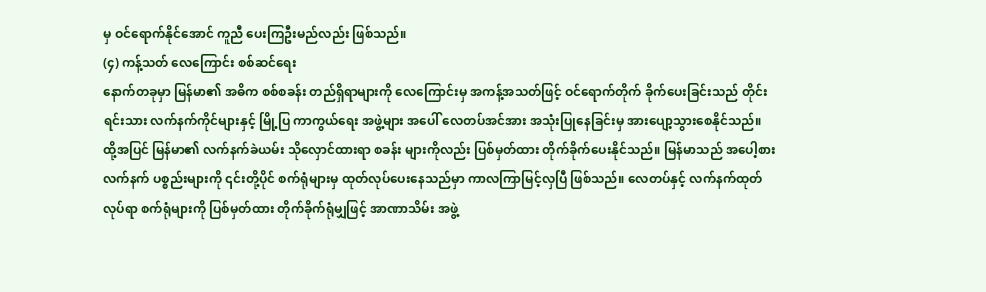မှ ဝင်ရောက်နိုင်အောင် ကူညီ ပေးကြဦးမည်လည်း ဖြစ်သည်။
(၄) ကန့်သတ် လေကြောင်း စစ်ဆင်ရေး
နောက်တခုမှာ မြန်မာ၏ အဓိက စစ်စခန်း တည်ရှိရာများကို လေကြောင်းမှ အကန့်အသတ်ဖြင့် ဝင်ရောက်တိုက် ခိုက်ပေးခြင်းသည် တိုင်းရင်းသား လက်နက်ကိုင်များနှင့် မြို့ပြ ကာကွယ်ရေး အဖွဲ့များ အပေါ် လေတပ်အင်အား အသုံးပြုနေခြင်းမှ အားပျော့သွားစေနိုင်သည်။ ထို့အပြင် မြန်မာ၏ လက်နက်ခဲယမ်း သိုလှောင်ထားရာ စခန်း များကိုလည်း ပြစ်မှတ်ထား တိုက်ခိုက်ပေးနိုင်သည်။ မြန်မာသည် အပေါ့စား လက်နက် ပစ္စည်းများကို ၎င်းတို့ပိုင် စက်ရုံများမှ ထုတ်လုပ်ပေးနေသည်မှာ ကာလကြာမြင့်လှပြီ ဖြစ်သည်။ လေတပ်နှင့် လက်နက်ထုတ်လုပ်ရာ စက်ရုံများကို ပြစ်မှတ်ထား တိုက်ခိုက်ရုံမျှဖြင့် အာဏာသိမ်း အဖွဲ့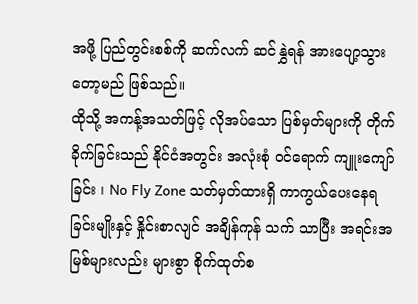အဖို့ ပြည်တွင်းစစ်ကို ဆက်လက် ဆင်နွှဲရန် အားပျော့သွားတော့မည် ဖြစ်သည်။
ထိုသို့ အကန့်အသတ်ဖြင့် လိုအပ်သော ပြစ်မှတ်များကို တိုက်ခိုက်ခြင်းသည် နိုင်ငံအတွင်း အလုံးစုံ ဝင်ရောက် ကျူးကျော်ခြင်း ၊ No Fly Zone သတ်မှတ်ထားရှိ ကာကွယ်ပေးနေရခြင်းမျိုးနှင့် နှိုင်းစာလျင် အချိန်ကုန် သက် သာပြီး အရင်းအမြစ်များလည်း များစွာ စိုက်ထုတ်စ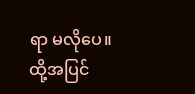ရာ မလိုပေ။ ထို့အပြင်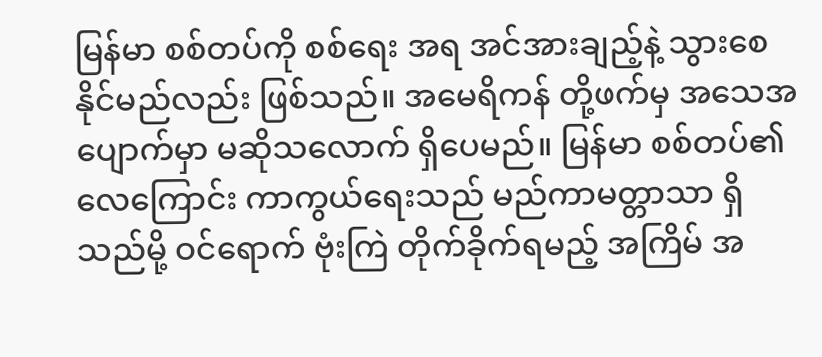မြန်မာ စစ်တပ်ကို စစ်ရေး အရ အင်အားချည့်နဲ့ သွားစေနိုင်မည်လည်း ဖြစ်သည်။ အမေရိကန် တို့ဖက်မှ အသေအပျောက်မှာ မဆိုသလောက် ရှိပေမည်။ မြန်မာ စစ်တပ်၏ လေကြောင်း ကာကွယ်ရေးသည် မည်ကာမတ္တာသာ ရှိသည်မို့ ဝင်ရောက် ဗုံးကြဲ တိုက်ခိုက်ရမည့် အကြိမ် အ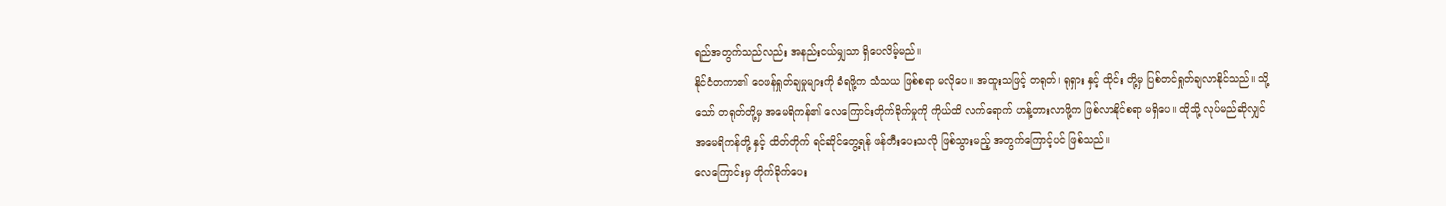ရည်အတွက်သည်လည်း အနည်းငယ်မျှသာ ရှိပေလိမ့်မည်။
နိုင်ငံတကာ၏ ဝေဖန်ရှုတ်ချမှုများကို ခံရဖို့က သံသယ ဖြစ်စရာ မလိုပေ။ အထူးသဖြင့် တရုတ်၊ ရုရှား နှင့် ထိုင်း တို့မှ ပြစ်တင်ရှုတ်ချလာနိုင်သည်။ သို့သော် တရုတ်တို့မှ အမေရိကန်၏ လေကြောင်းတိုက်ခိုက်မှုကို ကိုယ်ထိ လက်ရောက် ဟန့်တားလာဖို့က ဖြစ်လာနိုင်စရာ မရှိပေ။ ထိုသို့ လုပ်မည်ဆိုလျှင် အမေရိကန်တို့ နှင့် ထိတ်တိုက် ရင်ဆိုင်တွေ့ရန် ဖန်တီးပေးသလို ဖြစ်သွားမည့် အတွက်ကြောင့်ပင် ဖြစ်သည်။
လေကြောင်းမှ တိုက်ခိုက်ပေး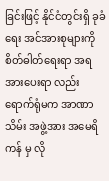ခြင်းဖြင့် နိုင်ငံတွင်းရှိ ခုခံရေး အင်အားစုများကို စိတ်ဓါတ်ရေးရာ အရ အားပေးရာ လည်း ရောက်ရုံမက အာဏာသိမ်း အဖွဲ့အား အမေရိကန် မှ လို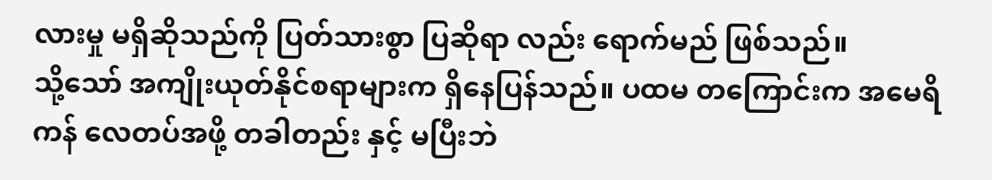လားမှု မရှိဆိုသည်ကို ပြတ်သားစွာ ပြဆိုရာ လည်း ရောက်မည် ဖြစ်သည်။
သို့သော် အကျိုးယုတ်နိုင်စရာများက ရှိနေပြန်သည်။ ပထမ တကြောင်းက အမေရိကန် လေတပ်အဖို့ တခါတည်း နှင့် မပြီးဘဲ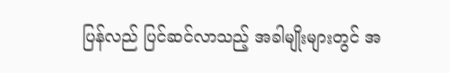ပြန်လည် ပြင်ဆင်လာသည့် အခါမျိုးများတွင် အ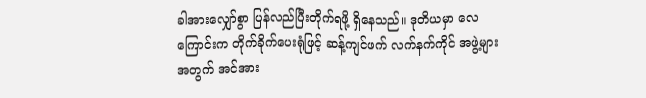ခါအားလျှော်စွာ ပြန်လည်ပြီးတိုက်ရဖို့ ရှိနေသည်။ ဒုတိယမှာ လေကြောင်းက တိုက်ခိုက်ပေးရုံဖြင့် ဆန့်ကျင်ဖက် လက်နက်ကိုင် အဖွဲ့များအတွက် အင်အား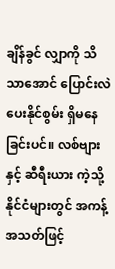ချိန်ခွင် လျှာကို သိသာအောင် ပြောင်းလဲပေးနိုင်စွမ်း ရှိမနေခြင်းပင်။ လစ်ဗျား နှင့် ဆီရီးယား ကဲ့သို့ နိုင်ငံများတွင် အကန့် အသတ်ဖြင့်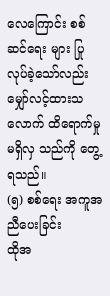လေကြောင်း စစ်ဆင်ရေး များ ပြုလုပ်ခဲ့သော်လည်း မျှော်လင့်ထားသလောက် ထိရောက်မှု မရှိလှ သည်ကို တွေ့ရသည်။
(၅) စစ်ရေး အကူအညီပေးခြင်း
ထိုအ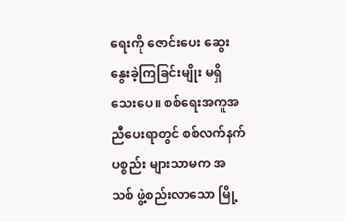ရေးကို ဇောင်းပေး ဆွေးနွေးခဲ့ကြခြင်းမျိုး မရှိသေးပေ။ စစ်ရေးအကူအညီပေးရာတွင် စစ်လက်နက်ပစ္စည်း များသာမက အသစ် ဖွဲ့စည်းလာသော မြို့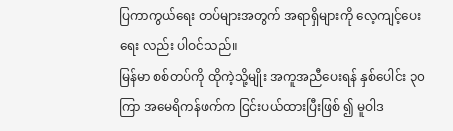ပြကာကွယ်ရေး တပ်များအတွက် အရာရှိများကို လေ့ကျင့်ပေးရေး လည်း ပါဝင်သည်။
မြန်မာ စစ်တပ်ကို ထိုကဲ့သို့မျိုး အကူအညီပေးရန် နှစ်ပေါင်း ၃၀ ကြာ အမေရိကန်ဖက်က ငြင်းပယ်ထားပြီးဖြစ် ၍ မူဝါဒ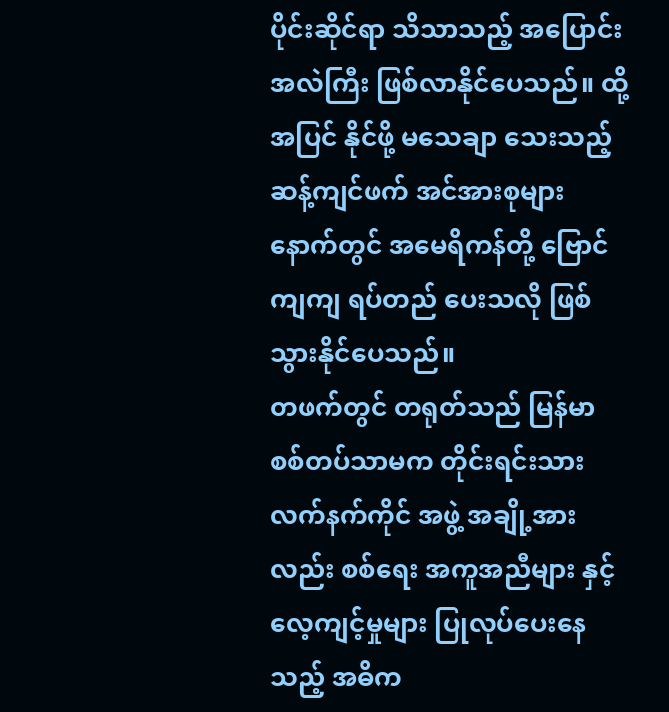ပိုင်းဆိုင်ရာ သိသာသည့် အပြောင်းအလဲကြီး ဖြစ်လာနိုင်ပေသည်။ ထို့အပြင် နိုင်ဖို့ မသေချာ သေးသည့် ဆန့်ကျင်ဖက် အင်အားစုများ နောက်တွင် အမေရိကန်တို့ ဗြောင်ကျကျ ရပ်တည် ပေးသလို ဖြစ်သွားနိုင်ပေသည်။
တဖက်တွင် တရုတ်သည် မြန်မာ စစ်တပ်သာမက တိုင်းရင်းသား လက်နက်ကိုင် အဖွဲ့ အချို့အားလည်း စစ်ရေး အကူအညီများ နှင့် လေ့ကျင့်မှုများ ပြုလုပ်ပေးနေသည့် အဓိက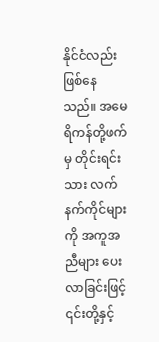နိုင်ငံလည်း ဖြစ်နေသည်။ အမေရိကန်တို့ဖက်မှ တိုင်းရင်းသား လက်နက်ကိုင်များကို အကူအညီများ ပေးလာခြင်းဖြင့် ၎င်းတို့နှင့်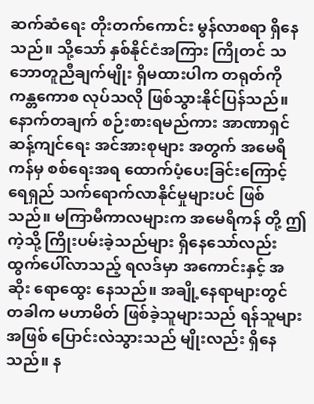ဆက်ဆံရေး တိုးတက်ကောင်း မွန်လာစရာ ရှိနေသည်။ သို့သော် နှစ်နိုင်ငံအကြား ကြိုတင် သဘောတူညီချက်မျိုး ရှိမထားပါက တရုတ်ကို ကန္တကောစ လုပ်သလို ဖြစ်သွားနိုင်ပြန်သည်။
နောက်တချက် စဉ်းစားရမည်ကား အာဏာရှင် ဆန့်ကျင်ရေး အင်အားစုများ အတွက် အမေရိကန်မှ စစ်ရေးအရ ထောက်ပံ့ပေးခြင်းကြောင့် ရေရှည် သက်ရောက်လာနိုင်မှုများပင် ဖြစ်သည်။ မကြာမီကာလများက အမေရိကန် တို့ ဤကဲ့သို့ ကြိုးပမ်းခဲ့သည်များ ရှိနေသော်လည်း ထွက်ပေါ်လာသည့် ရလဒ်မှာ အကောင်းနှင့် အဆိုး ရောထွေး နေသည်။ အချို့နေရာများတွင် တခါက မဟာမိတ် ဖြစ်ခဲ့သူများသည် ရန်သူများ အဖြစ် ပြောင်းလဲသွားသည် မျိုးလည်း ရှိနေသည်။ န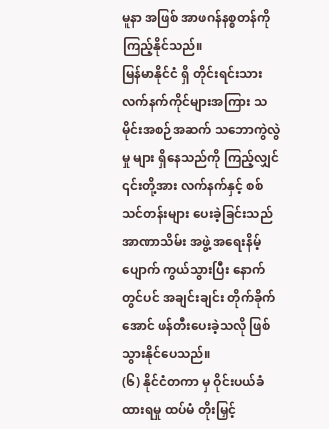မူနာ အဖြစ် အာဖဂန်နစ္စတန်ကို ကြည့်နိုင်သည်။
မြန်မာနိုင်ငံ ရှိ တိုင်းရင်းသား လက်နက်ကိုင်များအကြား သမိုင်းအစဉ်အဆက် သဘောကွဲလွဲမှု များ ရှိနေသည်ကို ကြည့်လျှင် ၎င်းတို့အား လက်နက်နှင့် စစ်သင်တန်းများ ပေးခဲ့ခြင်းသည် အာဏာသိမ်း အဖွဲ့ အရေးနိမ့် ပျောက် ကွယ်သွားပြီး နောက်တွင်ပင် အချင်းချင်း တိုက်ခိုက်အောင် ဖန်တီးပေးခဲ့သလို ဖြစ်သွားနိုင်ပေသည်။
(၆) နိုင်ငံတကာ မှ ဝိုင်းပယ်ခံထားရမှု ထပ်မံ တိုးမြှင့်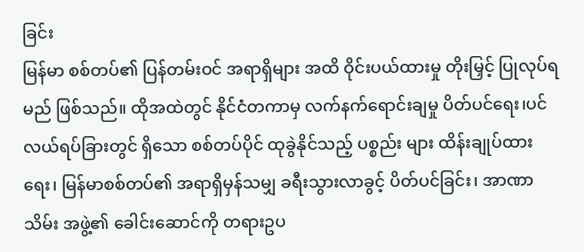ခြင်း
မြန်မာ စစ်တပ်၏ ပြန်တမ်းဝင် အရာရှိများ အထိ ဝိုင်းပယ်ထားမှု တိုးမြှင့် ပြုလုပ်ရမည် ဖြစ်သည်။ ထိုအထဲတွင် နိုင်ငံတကာမှ လက်နက်ရောင်းချမှု ပိတ်ပင်ရေး၊ပင်လယ်ရပ်ခြားတွင် ရှိသော စစ်တပ်ပိုင် ထုခွဲနိုင်သည့် ပစ္စည်း များ ထိန်းချုပ်ထားရေး၊ မြန်မာစစ်တပ်၏ အရာရှိမှန်သမျှ ခရီးသွားလာခွင့် ပိတ်ပင်ခြင်း၊ အာဏာသိမ်း အဖွဲ့၏ ခေါင်းဆောင်ကို တရားဥပ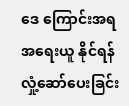ဒေ ကြောင်းအရ အရေးယူ နိုင်ရန် လှုံ့ဆော်ပေးခြင်း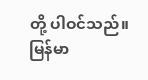တို့ ပါဝင်သည်။
မြန်မာ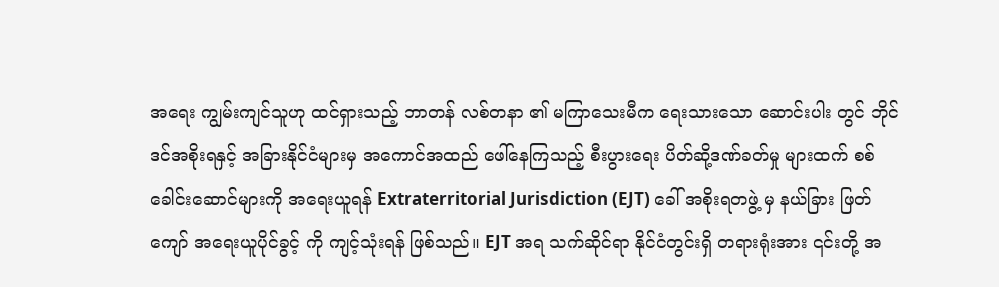အရေး ကျွမ်းကျင်သူဟု ထင်ရှားသည့် ဘာတန် လစ်တနာ ၏ မကြာသေးမီက ရေးသားသော ဆောင်းပါး တွင် ဘိုင်ဒင်အစိုးရနှင့် အခြားနိုင်ငံများမှ အကောင်အထည် ဖေါ်နေကြသည့် စီးပွားရေး ပိတ်ဆို့ဒဏ်ခတ်မှု များထက် စစ်ခေါင်းဆောင်များကို အရေးယူရန် Extraterritorial Jurisdiction (EJT) ခေါ် အစိုးရတဖွဲ့ မှ နယ်ခြား ဖြတ်ကျော် အရေးယူပိုင်ခွင့် ကို ကျင့်သုံးရန် ဖြစ်သည်။ EJT အရ သက်ဆိုင်ရာ နိုင်ငံတွင်းရှိ တရားရုံးအား ၎င်းတို့ အ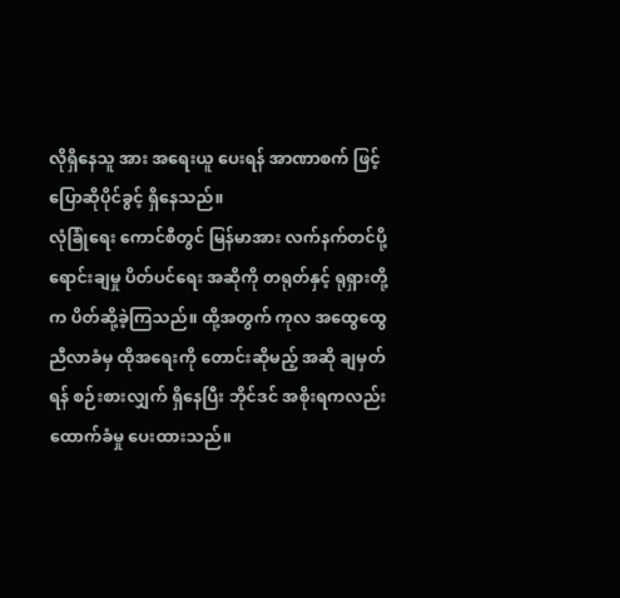လိုရှိနေသူ အား အရေးယူ ပေးရန် အာဏာစက် ဖြင့် ပြောဆိုပိုင်ခွင့် ရှိနေသည်။
လုံခြုံရေး ကောင်စီတွင် မြန်မာအား လက်နက်တင်ပို့ ရောင်းချမှု ပိတ်ပင်ရေး အဆိုကို တရုတ်နှင့် ရုရှားတို့က ပိတ်ဆို့ခဲ့ကြသည်။ ထို့အတွက် ကုလ အထွေထွေ ညီလာခံမှ ထိုအရေးကို တောင်းဆိုမည့် အဆို ချမှတ်ရန် စဉ်းစားလျှက် ရှိနေပြီး ဘိုင်ဒင် အစိုးရကလည်း ထောက်ခံမှု ပေးထားသည်။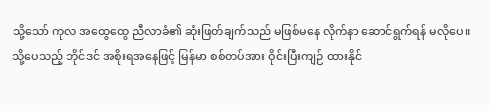သို့သော် ကုလ အထွေထွေ ညီလာခံ၏ ဆုံးဖြတ်ချက်သည် မဖြစ်မနေ လိုက်နာ ဆောင်ရွက်ရန် မလိုပေ။
သို့ပေသည့် ဘိုင်ဒင် အစိုးရအနေဖြင့် မြန်မာ စစ်တပ်အား ဝိုင်းပြီးကျဉ် ထားနိုင်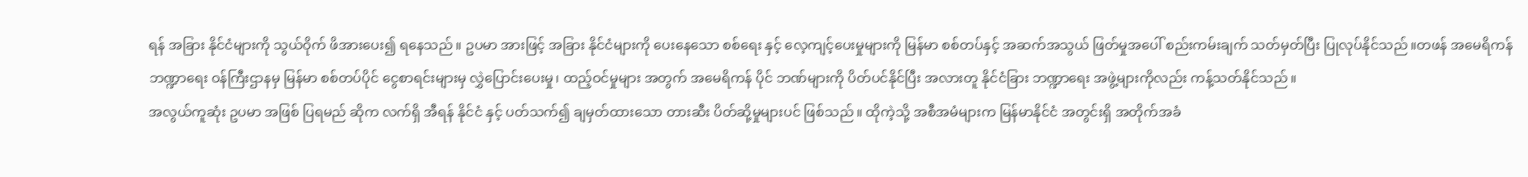ရန် အခြား နိုင်ငံများကို သွယ်ဝိုက် ဖိအားပေး၍ ရနေသည်။ ဥပမာ အားဖြင့် အခြား နိုင်ငံများကို ပေးနေသော စစ်ရေး နှင့် လေ့ကျင့်ပေးမှုများကို မြန်မာ စစ်တပ်နှင့် အဆက်အသွယ် ဖြတ်မှုအပေါ် စည်းကမ်းချက် သတ်မှတ်ပြီး ပြုလုပ်နိုင်သည်။တဖန် အမေရိကန် ဘဏ္ဍာရေး ဝန်ကြီးဌာနမှ မြန်မာ စစ်တပ်ပိုင် ငွေစာရင်းများမှ လွှဲပြောင်းပေးမှု၊ ထည့်ဝင်မှုများ အတွက် အမေရိကန် ပိုင် ဘဏ်များကို ပိတ်ပင်နိုင်ပြီး အလားတူ နိုင်ငံခြား ဘဏ္ဍာရေး အဖွဲ့များကိုလည်း ကန့်သတ်နိုင်သည်။
အလွယ်ကူဆုံး ဥပမာ အဖြစ် ပြရမည် ဆိုက လက်ရှိ အီရန် နိုင်ငံ နှင့် ပတ်သက်၍ ချမှတ်ထားသော တားဆီး ပိတ်ဆို့မှုများပင် ဖြစ်သည်။ ထိုကဲ့သို့ အစီအမံများက မြန်မာနိုင်ငံ အတွင်းရှိ အတိုက်အခံ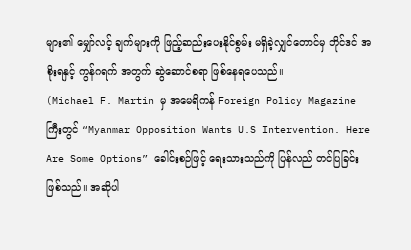များ၏ မျှော်လင့် ချက်များကို ဖြည့်ဆည်းပေးနိုင်စွမ်း မရှိခဲ့လျှင်တောင်မှ ဘိုင်ဒင် အစိုးရနှင့် ကွန်ဂရက် အတွက် ဆွဲဆောင်စရာ ဖြစ်နေရပေသည်။
(Michael F. Martin မှ အမေရိကန် Foreign Policy Magazine ကြီးတွင် “Myanmar Opposition Wants U.S Intervention. Here Are Some Options” ခေါင်းစဉ်ဖြင့် ရေးသားသည်ကို ပြန်လည် တင်ပြခြင်း ဖြစ်သည်။ အဆိုပါ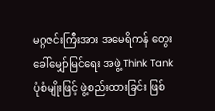မဂ္ဂဇင်းကြီးအား အမေရိကန် တွေးခေါ်မျှော်မြင်ရေး အဖွဲ့ Think Tank ပုံစံမျိုးဖြင့် ဖွဲ့စည်းထားခြင်း ဖြစ်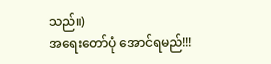သည်။)
အရေးတော်ပုံ အောင်ရမည်!!!